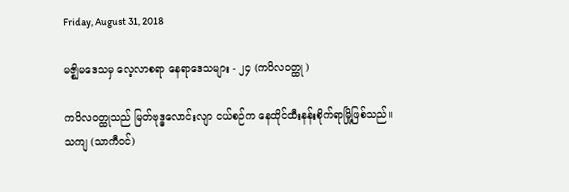Friday, August 31, 2018

မဇ္စျိမဒေသမှ လေ့လာစရာ နေရာဒေသများ - ၂၄ (ကပိလဝတ္ထု )

ကပိလဝတ္ထုသည် မြတ်ဗုဒ္ဓလောင်းလျာ ငယ်စဉ်က နေထိုင်ထီးနန်းစိုက်ရာမြို့ဖြစ်သည်။
သကျ (သာကီဝင်)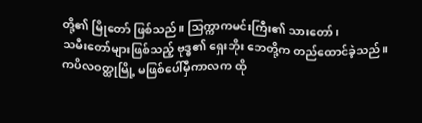တို့၏ မြိုတော် ဖြစ်သည်။ သြက္ကာကမင်းကြီး၏ သားတော်၊
သမီးတော်များဖြစ်သည့် ဗုဒ္ဓ၏ ရှေးဘိုး ဘေတို့က တည်ထောင်ခဲ့သည်။
ကပိလဝတ္ထုမြို့ မဖြစ်ပေါ်မှီကာလက ထို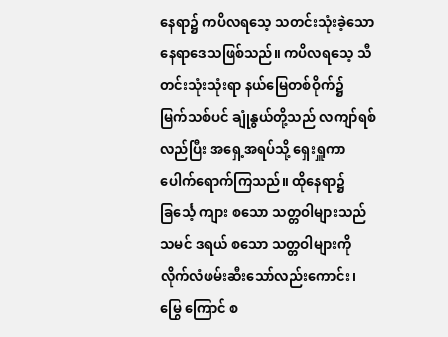နေရာ၌ ကပိလရသေ့ သတင်းသုံးခဲ့သော
နေရာဒေသဖြစ်သည်။ ကပိလရသေ့ သီတင်းသုံးသုံးရာ နယ်မြေတစ်ဝိုက်၌
မြက်သစ်ပင် ချုံနွယ်တို့သည် လကျာ်ရစ်လည်ပြီး အရှေ့အရပ်သို့ ရှေးရှူကာ
ပေါက်ရောက်ကြသည်။ ထိုနေရာ၌ ခြင်္သေ့ ကျား စသော သတ္တဝါများသည်
သမင် ဒရယ် စသော သတ္တဝါများကို လိုက်လံဖမ်းဆီးသော်လည်းကောင်း၊
မြွေ ကြောင် စ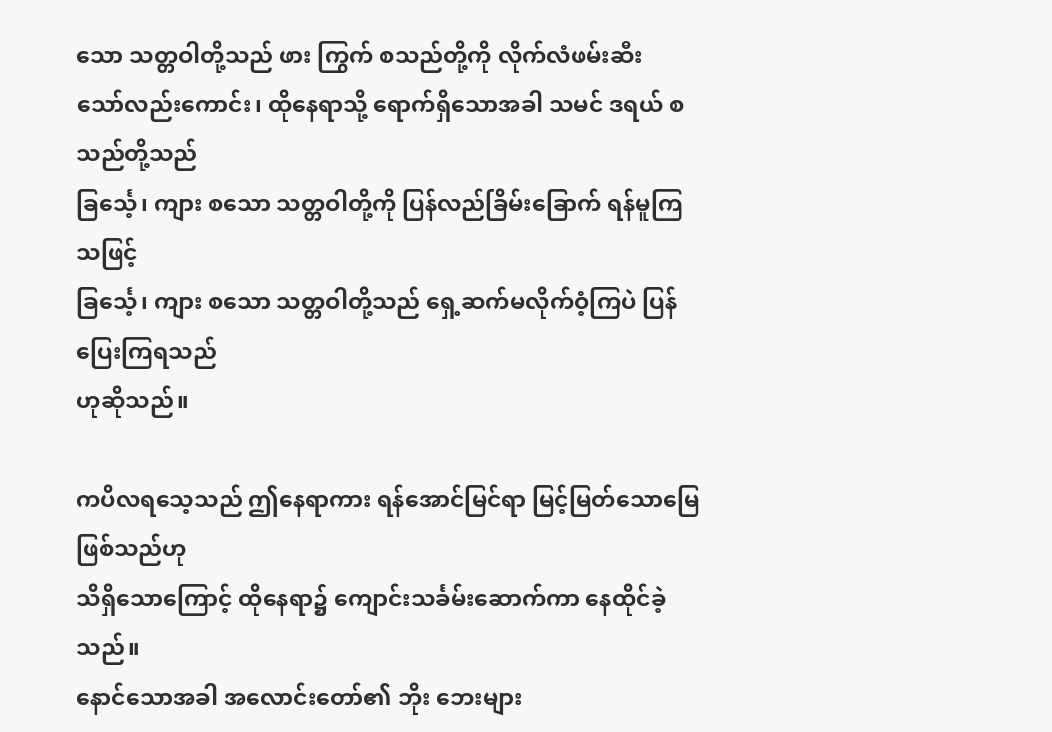သော သတ္တဝါတို့သည် ဖား ကြွက် စသည်တို့ကို လိုက်လံဖမ်းဆီး
သော်လည်းကောင်း၊ ထိုနေရာသို့ ရောက်ရှိသောအခါ သမင် ဒရယ် စသည်တို့သည်
ခြင်္သေ့၊ ကျား စသော သတ္တဝါတို့ကို ပြန်လည်ခြိမ်းခြောက် ရန်မူကြသဖြင့်
ခြင်္သေ့၊ ကျား စသော သတ္တဝါတို့သည် ရှေ့ဆက်မလိုက်ဝံ့ကြပဲ ပြန်ပြေးကြရသည်
ဟုဆိုသည်။

ကပိလရသေ့သည် ဤနေရာကား ရန်အောင်မြင်ရာ မြင့်မြတ်သောမြေ ဖြစ်သည်ဟု
သိရှိသောကြောင့် ထိုနေရာ၌ ကျောင်းသင်္ခမ်းဆောက်ကာ နေထိုင်ခဲ့သည်။
နောင်သောအခါ အလောင်းတော်၏ ဘိုး ဘေးများ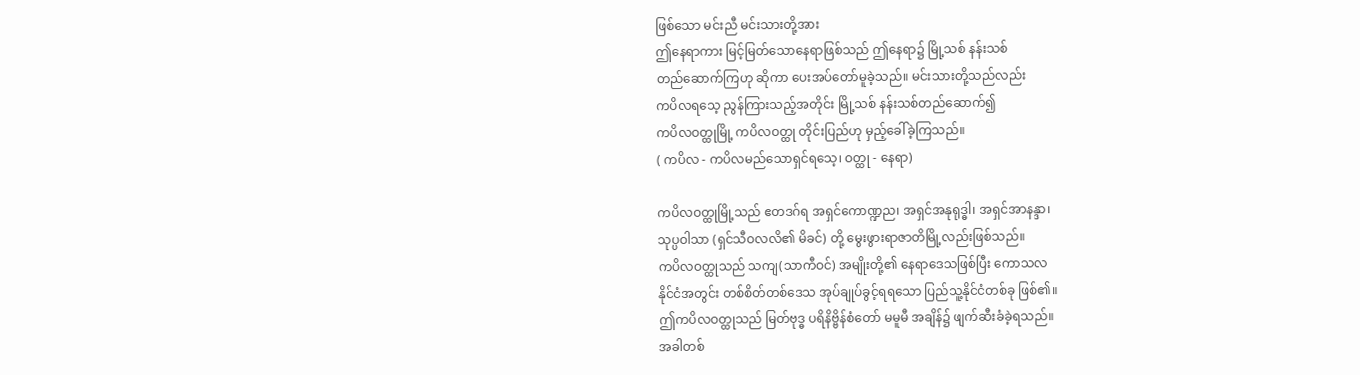ဖြစ်သော မင်းညီ မင်းသားတို့အား
ဤနေရာကား မြင့်မြတ်သောနေရာဖြစ်သည် ဤနေရာ၌ မြို့သစ် နန်းသစ်
တည်ဆောက်ကြဟု ဆိုကာ ပေးအပ်တော်မူခဲ့သည်။ မင်းသားတို့သည်လည်း
ကပိလရသေ့ ညွန်ကြားသည့်အတိုင်း မြို့သစ် နန်းသစ်တည်ဆောက်၍
ကပိလဝတ္ထုမြို့ ကပိလဝတ္ထု တိုင်းပြည်ဟု မှည့်ခေါ်ခဲ့ကြသည်။
( ကပိလ - ကပိလမည်သောရှင်ရသေ့၊ ဝတ္ထု - နေရာ)

ကပိလဝတ္ထုမြို့သည် ဧတဒဂ်ရ အရှင်ကောဏ္ဍည၊ အရှင်အနုရုဒ္ဓါ၊ အရှင်အာနန္ဒာ၊
သုပ္ပဝါသာ (ရှင်သီဝလလိ၏ မိခင်) တို့ မွေးဖွားရာဇာတိမြို့လည်းဖြစ်သည်။
ကပိလဝတ္ထုသည် သကျ(သာကီဝင်) အမျိုးတို့၏ နေရာဒေသဖြစ်ပြီး ကောသလ
နိုင်ငံအတွင်း တစ်စိတ်တစ်ဒေသ အုပ်ချုပ်ခွင့်ရရသော ပြည်သူ့နိုင်ငံတစ်ခု ဖြစ်၏။
ဤကပိလဝတ္ထုသည် မြတ်ဗုဒ္ဓ ပရိနိဗ္ဗိန်စံတော် မမူမီ အချိန်၌ ဖျက်ဆီးခံခဲ့ရသည်။
အခါတစ်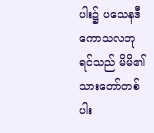ပါး၌ ပသေနဒီ ကောသလဘုရင်သည် မိမိ၏ သားတော်တစ်ပါး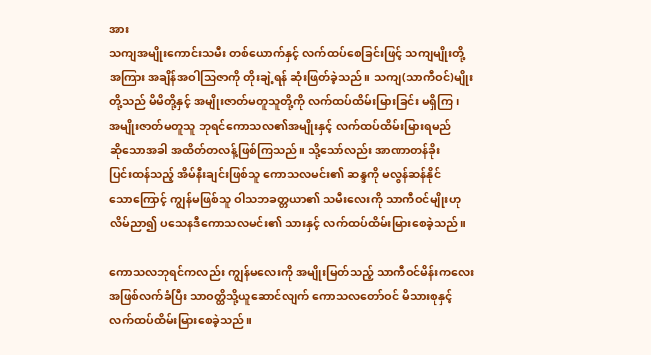အား
သကျအမျိုးကောင်းသမီး တစ်ယောက်နှင့် လက်ထပ်စေခြင်းဖြင့် သကျမျိုးတို့
အကြား အချိန်အဝါသြဇာကို တိုးချဲ့ရန် ဆုံးဖြတ်ခဲ့သည်။ သကျ(သာကီဝင်)မျိုး
တို့သည် မိမိတို့နှင့် အမျိုးဇာတ်မတူသူတို့ကို လက်ထပ်ထိမ်းမြားခြင်း မရှိကြ၊
အမျိုးဇာတ်မတူသူ ဘုရင်ကောသလ၏အမျိုးနှင့် လက်ထပ်ထိမ်းမြားရမည်
ဆိုသောအခါ အထိတ်တလန့်ဖြစ်ကြသည်။ သို့သော်လည်း အာဏာတန်ခိုး
ပြင်းထန်သည့် အိမ်နီးချင်းဖြစ်သူ ကောသလမင်း၏ ဆန္ဒကို မလွန်ဆန်နိုင်
သောကြောင့် ကျွန်မဖြစ်သူ ဝါသဘခတ္တယာ၏ သမီးလေးကို သာကီဝင်မျိုးဟု
လိမ်ညာ၍ ပသေနဒီကောသလမင်း၏ သားနှင့် လက်ထပ်ထိမ်းမြားစေခဲ့သည်။

ကောသလဘုရင်ကလည်း ကျွန်မလေးကို အမျိုးမြတ်သည့် သာကီဝင်မိန်းကလေး
အဖြစ်လက်ခံပြီး သာဝတ္ထိသို့ယူဆောင်လျက် ကောသလတော်ဝင် မိသားစုနှင့်
လက်ထပ်ထိမ်းမြားစေခဲ့သည်။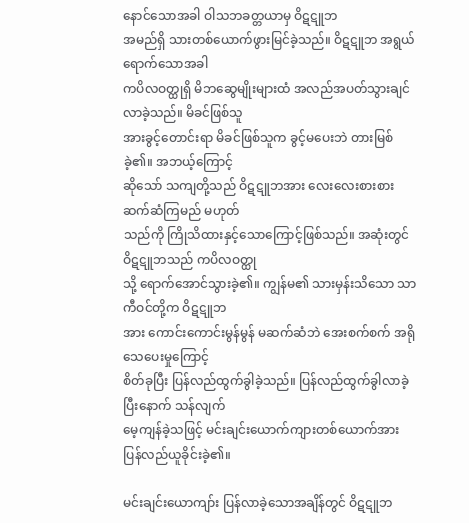နောင်သောအခါ ဝါသဘခတ္တယာမှ ဝိဋဋူဘ
အမည်ရှိ သားတစ်ယောက်ဖွားမြင်ခဲ့သည်။ ဝိဋဋူဘ အရွယ်ရောက်သောအခါ
ကပိလဝတ္ထုရှိ မိဘဆွေမျိုးများထံ အလည်အပတ်သွားချင်လာခဲ့သည်။ မိခင်ဖြစ်သူ
အားခွင့်တောင်းရာ မိခင်ဖြစ်သူက ခွင့်မပေးဘဲ တားမြစ်ခဲ့၏။ အဘယ့်ကြောင့်
ဆိုသော် သကျတို့သည် ဝိဋဋူဘအား လေးလေးစားစား ဆက်ဆံကြမည် မဟုတ်
သည်ကို ကြိုသိထားနှင့်သောကြောင့်ဖြစ်သည်။ အဆုံးတွင် ဝိဋဋူဘသည် ကပိလဝတ္ထု
သို့ ရောက်အောင်သွားခဲ့၏။ ကျွန်မ၏ သားမှန်းသိသော သာကီဝင်တို့က ဝိဋဋူဘ
အား ကောင်းကောင်းမွန်မွန် မဆက်ဆံဘဲ အေးစက်စက် အရိုသေပေးမှုကြောင့်
စိတ်ခုပြီး ပြန်လည်ထွက်ခွါခဲ့သည်။ ပြန်လည်ထွက်ခွါလာခဲ့ပြီးနောက် သန်လျက်
မေ့ကျန်ခဲ့သဖြင့် မင်းချင်းယောက်ကျားတစ်ယောက်အား ပြန်လည်ယူခိုင်းခဲ့၏။

မင်းချင်းယောကျာ်း ပြန်လာခဲ့သောအချိန်တွင် ဝိဋဋူဘ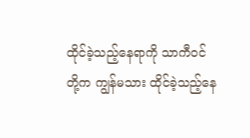ထိုင်ခဲ့သည့်နေရာကို သာကီဝင်
တို့က ကျွန်မသား ထိုင်ခဲ့သည့်နေ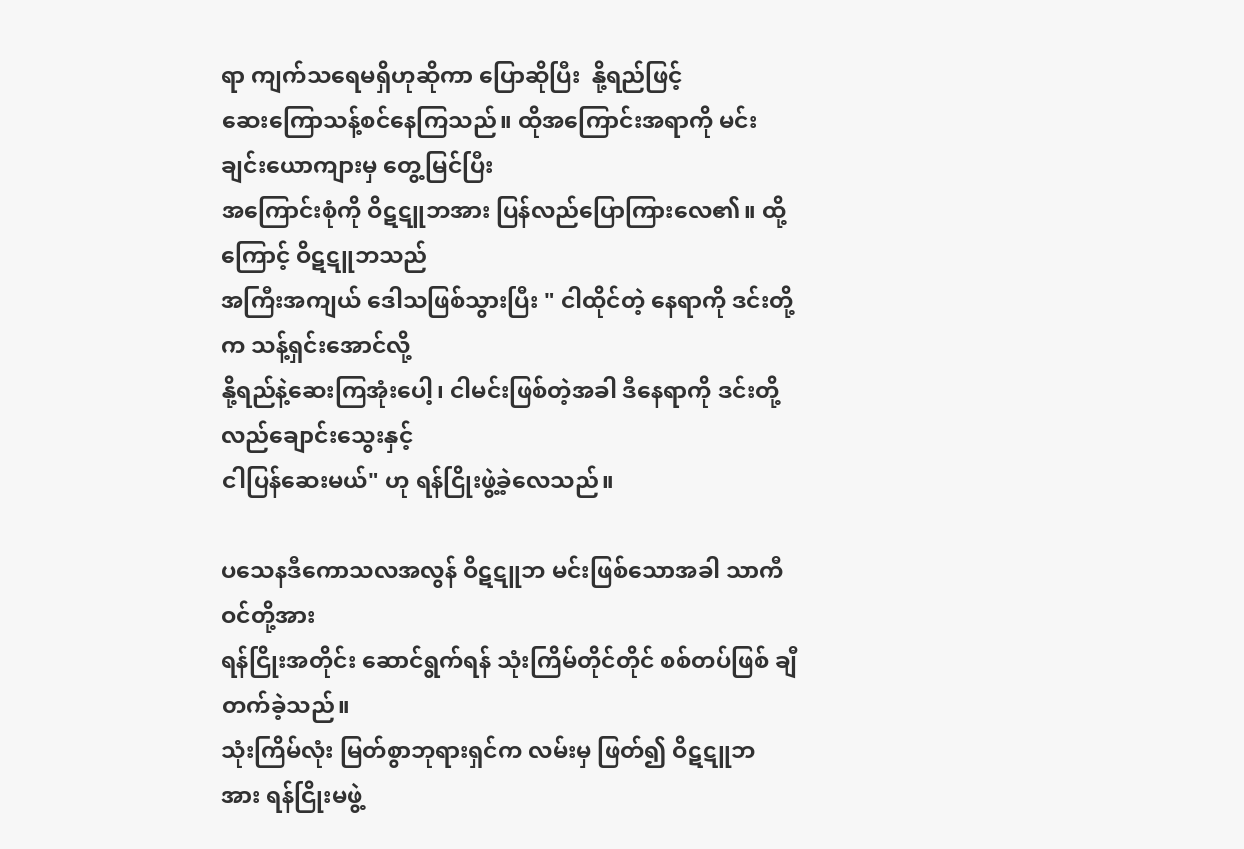ရာ ကျက်သရေမရှိဟုဆိုကာ ပြောဆိုပြီး  နို့ရည်ဖြင့်
ဆေးကြောသန့်စင်နေကြသည်။ ထိုအကြောင်းအရာကို မင်းချင်းယောကျားမှ တွေ့မြင်ပြီး
အကြောင်းစုံကို ဝိဋဋူဘအား ပြန်လည်ပြောကြားလေ၏။ ထို့ကြောင့် ဝိဋဋူဘသည်
အကြီးအကျယ် ဒေါသဖြစ်သွားပြီး " ငါထိုင်တဲ့ နေရာကို ဒင်းတို့က သန့်ရှင်းအောင်လို့
နို့ရည်နဲ့ဆေးကြအုံးပေါ့၊ ငါမင်းဖြစ်တဲ့အခါ ဒီနေရာကို ဒင်းတို့ လည်ချောင်းသွေးနှင့်
ငါပြန်ဆေးမယ်" ဟု ရန်ငြိုးဖွဲ့ခဲ့လေသည်။

ပသေနဒီကောသလအလွန် ဝိဋဋူဘ မင်းဖြစ်သောအခါ သာကီဝင်တို့အား
ရန်ငြိုးအတိုင်း ဆောင်ရွက်ရန် သုံးကြိမ်တိုင်တိုင် စစ်တပ်ဖြစ် ချီတက်ခဲ့သည်။
သုံးကြိမ်လုံး မြတ်စွာဘုရားရှင်က လမ်းမှ ဖြတ်၍ ဝိဋဋူဘ အား ရန်ငြိုးမဖွဲ့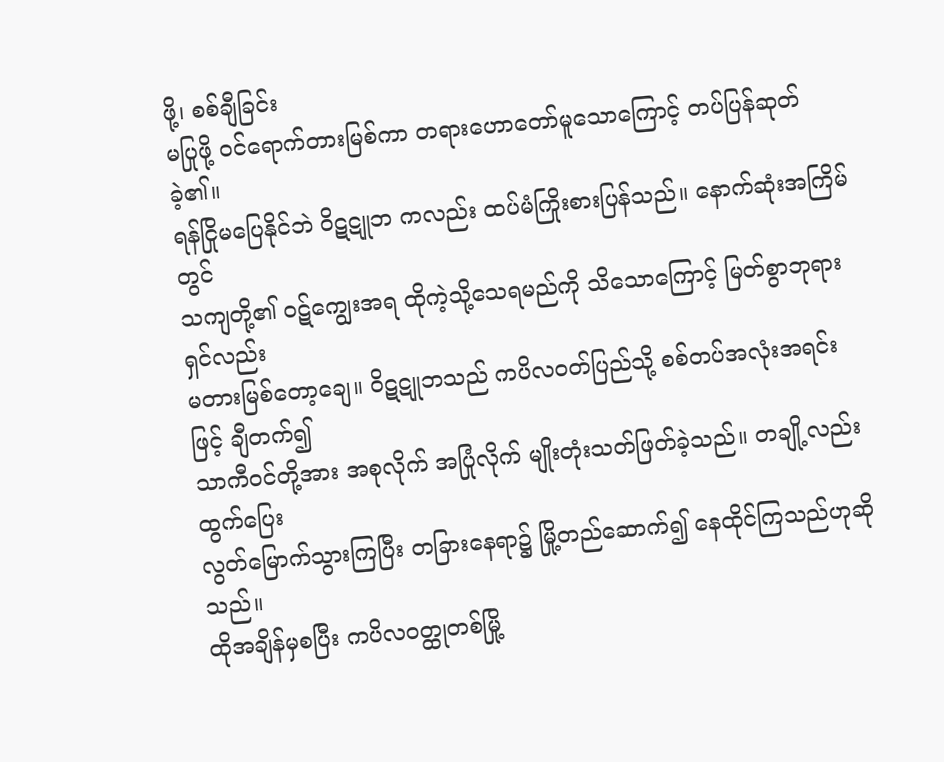ဖို့၊ စစ်ချီခြင်း
မပြုဖို့ ဝင်ရောက်တားမြစ်ကာ တရားဟောတော်မူသောကြောင့် တပ်ပြန်ဆုတ်ခဲ့၏။
ရန်ငြိုမပြေနိုင်ဘဲ ဝိဋဋူဘ ကလည်း ထပ်မံကြိုးစားပြန်သည်။ နောက်ဆုံးအကြိမ်တွင်
သကျတို့၏ ဝဋ်ကျွေးအရ ထိုကဲ့သို့သေရမည်ကို သိသောကြောင့် မြတ်စွာဘုရားရှင်လည်း
မတားမြစ်တော့ချေ။ ဝိဋဋူဘသည် ကပိလဝတ်ပြည်သို့ စစ်တပ်အလုံးအရင်းဖြင့် ချီတက်၍
သာကီဝင်တို့အား အစုလိုက် အပြုံလိုက် မျိုးတုံးသတ်ဖြတ်ခဲ့သည်။ တချို့လည်း ထွက်ပြေး
လွတ်မြောက်သွားကြပြီး တခြားနေရာ၌ မြို့တည်ဆောက်၍ နေထိုင်ကြသည်ဟုဆိုသည်။
ထိုအချိန်မှစပြီး ကပိလဝတ္ထုတစ်မြို့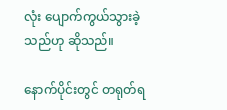လုံး ပျောက်ကွယ်သွားခဲ့သည်ဟု ဆိုသည်။

နောက်ပိုင်းတွင် တရုတ်ရ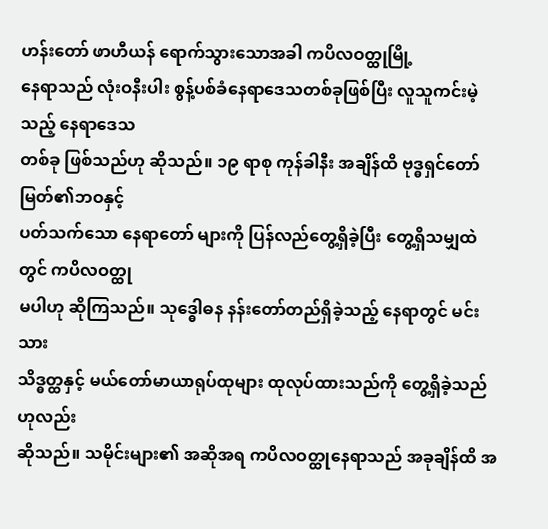ဟန်းတော် ဖာဟီယန် ရောက်သွားသောအခါ ကပိလဝတ္ထုမြို့
နေရာသည် လုံးဝနီးပါး စွန့်ပစ်ခံနေရာဒေသတစ်ခုဖြစ်ပြီး လူသူကင်းမဲ့သည့် နေရာဒေသ
တစ်ခု ဖြစ်သည်ဟု ဆိုသည်။ ၁၉ ရာစု ကုန်ခါနီး အချိန်ထိ ဗုဒ္ဓရှင်တော်မြတ်၏ဘဝနှင့်
ပတ်သက်သော နေရာတော် များကို ပြန်လည်တွေ့ရှိခဲ့ပြီး တွေ့ရှိသမျှထဲတွင် ကပိလဝတ္ထု
မပါဟု ဆိုကြသည်။ သုဒ္ဓေါဓန နန်းတော်တည်ရှိခဲ့သည့် နေရာတွင် မင်းသား
သိဒ္ဓတ္ထနှင့် မယ်တော်မာယာရုပ်ထုများ ထုလုပ်ထားသည်ကို တွေ့ရှိခဲ့သည်ဟုလည်း
ဆိုသည်။ သမိုင်းများ၏ အဆိုအရ ကပိလဝတ္ထုနေရာသည် အခုချိန်ထိ အ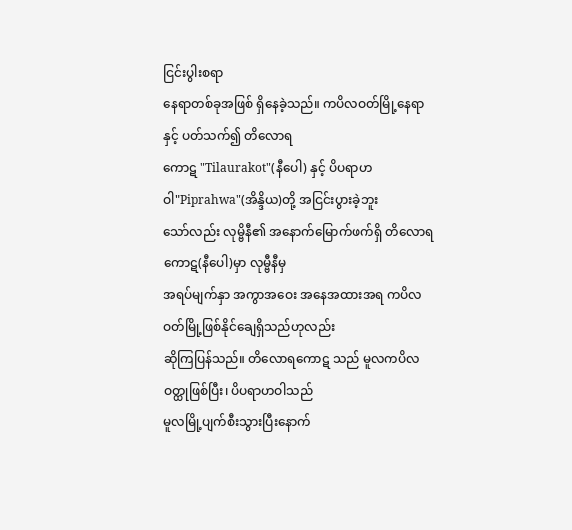ငြင်းပွါးစရာ
နေရာတစ်ခုအဖြစ် ရှိနေခဲ့သည်။ ကပိလဝတ်မြို့နေရာ နှင့် ပတ်သက်၍ တိလောရ
ကောဋ "Tilaurakot"(နီပေါ) နှင့် ပိပရာဟဝါ"Piprahwa"(အိန္ဒိယ)တို့ အငြင်းပွားခဲ့ဘူး
သော်လည်း လုမ္ဗိနီ၏ အနောက်မြောက်ဖက်ရှိ တိလောရကောဋ(နီပေါ)မှာ လုမ္ဗီနီမှ
အရပ်မျက်နှာ အကွာအဝေး အနေအထားအရ ကပိလဝတ်မြို့ဖြစ်နိုင်ချေရှိသည်ဟုလည်း
ဆိုကြပြန်သည်။ တိလောရကောဋ သည် မူလကပိလဝတ္ထုဖြစ်ပြီး၊ ပိပရာဟဝါသည်
မူလမြို့ပျက်စီးသွားပြီးနောက်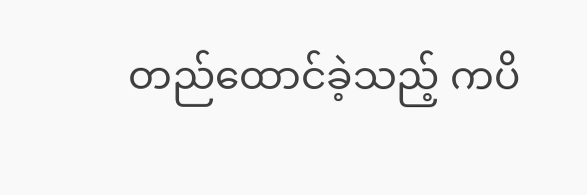တည်ထောင်ခဲ့သည့် ကပိ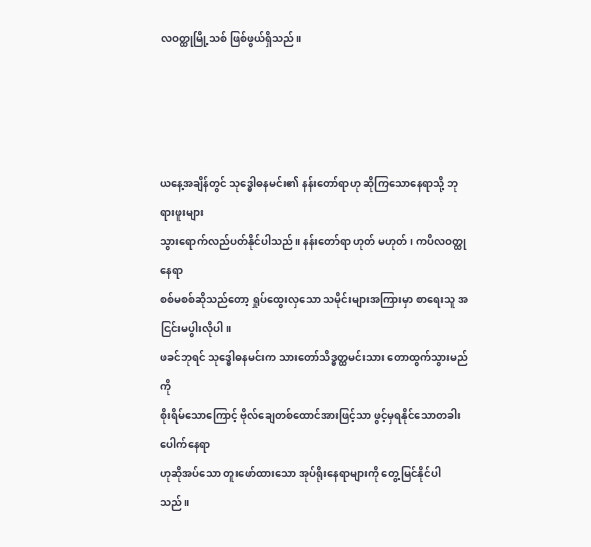လဝတ္ထုမြို့သစ် ဖြစ်ဖွယ်ရှိသည်။




ယနေ့အချိန်တွင် သုဒ္ဓေါဓနမင်း၏ နန်းတော်ရာဟု ဆိုကြသောနေရာသို့ ဘုရားဖူးများ
သွားရောက်လည်ပတ်နိုင်ပါသည်။ နန်းတော်ရာ ဟုတ် မဟုတ်၊ ကပိလဝတ္ထုနေရာ
စစ်မစစ်ဆိုသည်တော့ ရှုပ်ထွေးလှသော သမိုင်းများအကြားမှာ စာရေးသူ အငြင်းမပွါးလိုပါ။
ဖခင်ဘုရင် သုဒ္ဓေါဓနမင်းက သားတော်သိဒ္ဓတ္ထမင်းသား တောထွက်သွားမည်ကို
စိုးရိမ်သောကြောင့် ဗိုလ်ချေတစ်ထောင်အားဖြင့်သာ ဖွင့်မှရနိုင်သောတခါးပေါက်နေရာ
ဟုဆိုအပ်သော တူးဖော်ထားသော အုပ်ရိုးနေရာများကို တွေ့မြင်နိုင်ပါသည်။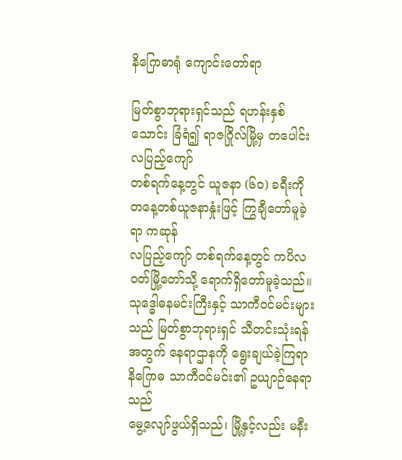နိဂြောဓာရုံ ကျောင်းတော်ရာ

မြတ်စွာဘုရားရှင်သည် ရဟန်းနှစ်သောင်း ခြံရံ၍ ရာဇဂြိုလ်မြို့မှ တပေါင်းလပြည့်ကျော်
တစ်ရက်နေ့တွင် ယူဇနာ (၆၀) ခရီးကို တနေ့တစ်ယူဇနာနှုံးဖြင့် ကြွချီတော်မူခဲ့ရာ ကဆုန်
လပြည့်ကျော် တစ်ရက်နေ့တွင် ကပိလဝတ်မြို့တော်သို့ ရောက်ရှိတော်မူခဲ့သည်။
သုဒ္ဓေါဓနမင်းကြီးနှင့် သာကီဝင်မင်းများသည် မြတ်စွာဘုရားရှင် သီတင်းသုံးရန်
အတွက် နေရာဌာနကို ရွေးချယ်ခဲ့ကြရာ နိဂြောဓ သာကီဝင်မင်း၏ ဥယျာဉ်နေရာသည်
မွေ့လျော်ဖွယ်ရှိသည်၊ မြို့နှင့်လည်း မနီး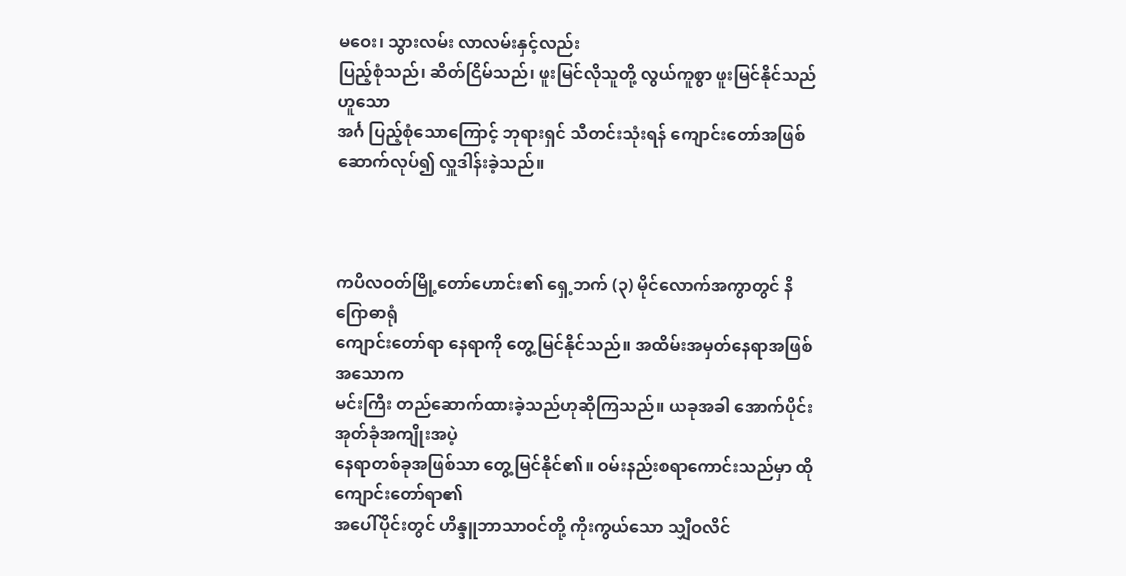မဝေး၊ သွားလမ်း လာလမ်းနှင့်လည်း
ပြည့်စုံသည်၊ ဆိတ်ငြိမ်သည်၊ ဖူးမြင်လိုသူတို့ လွယ်ကူစွာ ဖူးမြင်နိုင်သည်ဟူသော
အင်္ဂ ပြည့်စုံသောကြောင့် ဘုရားရှင် သီတင်းသုံးရန် ကျောင်းတော်အဖြစ်
ဆောက်လုပ်၍ လှူဒါန်းခဲ့သည်။



ကပိလဝတ်မြို့တော်ဟောင်း၏ ရှေ့ဘက် (၃) မိုင်လောက်အကွာတွင် နိဂြောဓာရုံ
ကျောင်းတော်ရာ နေရာကို တွေ့မြင်နိုင်သည်။ အထိမ်းအမှတ်နေရာအဖြစ် အသောက
မင်းကြီး တည်ဆောက်ထားခဲ့သည်ဟုဆိုကြသည်။ ယခုအခါ အောက်ပိုင်း အုတ်ခုံအကျိုးအပဲ့
နေရာတစ်ခုအဖြစ်သာ တွေ့မြင်နိုင်၏။ ဝမ်းနည်းစရာကောင်းသည်မှာ ထိုကျောင်းတော်ရာ၏
အပေါ်ပိုင်းတွင် ဟိန္ဒူဘာသာဝင်တို့ ကိုးကွယ်သော သျှီဝလိင်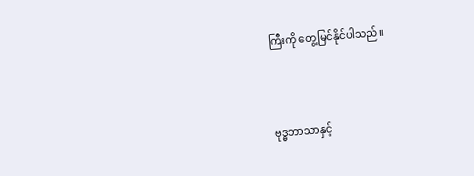ကြီးကို တွေ့မြင်နိုင်ပါသည်။



ဗုဒ္ဓဘာသာနှင့်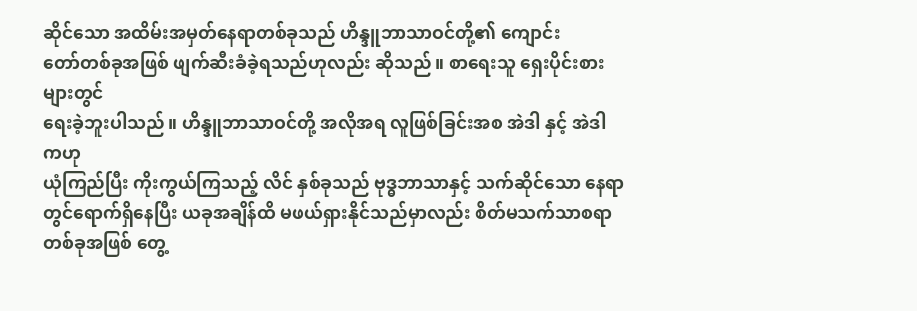ဆိုင်သော အထိမ်းအမှတ်နေရာတစ်ခုသည် ဟိန္ဒူဘာသာဝင်တို့၏ ကျောင်း
တော်တစ်ခုအဖြစ် ဖျက်ဆီးခံခဲ့ရသည်ဟုလည်း ဆိုသည်။ စာရေးသူ ရှေးပိုင်းစားများတွင်
ရေးခဲ့ဘူးပါသည်။ ဟိန္ဒူဘာသာဝင်တို့ အလိုအရ လူဖြစ်ခြင်းအစ အဲဒါ နှင့် အဲဒါ ကဟု
ယုံကြည်ပြီး ကိုးကွယ်ကြသည့် လိင် နှစ်ခုသည် ဗုဒ္ဓဘာသာနှင့် သက်ဆိုင်သော နေရာ
တွင်ရောက်ရှိနေပြီး ယခုအချိန်ထိ မဖယ်ရှားနိုင်သည်မှာလည်း စိတ်မသက်သာစရာ
တစ်ခုအဖြစ် တွေ့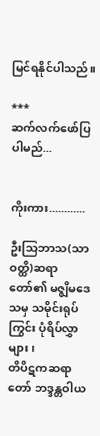မြင်ရနိုင်ပါသည်။

***
ဆက်လက်ဖော်ပြပါမည်...


ကိုးကား............

ဦးသြဘာသ(သာဝတ္ထိ)ဆရာတော်၏ မဇ္စျိမဒေသမှ သမိုင်းရုပ်ကြွင်း ပုံရိပ်လွှာများ၊
တိပိဋကဆရာတော် ဘဒ္ဒန္တဝါယ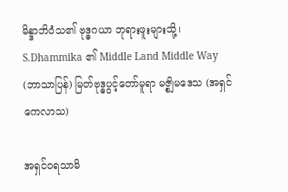မိန္ဒာဘိဝံသ၏ ဗုဒ္ဓဂယာ ဘုရားဖူးများသို့၊
S.Dhammika ၏ Middle Land Middle Way
(ဘာသာပြန်) မြတ်ဗုဒ္ဓပွင့်တော်မူရာ မဇ္စျိမဒေသ (အရှင်ကေလာသ)

အရှင်ဝရသာမိ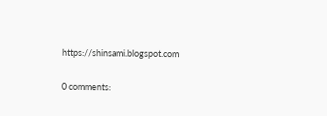https://shinsami.blogspot.com

0 comments: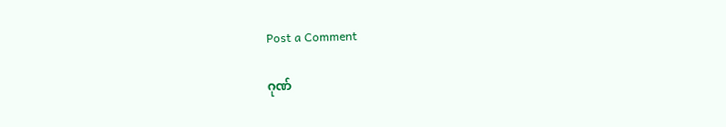Post a Comment

ဂုဏ်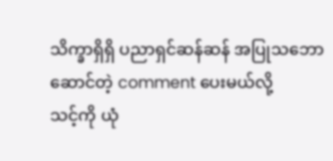သိက္ခာရှိရှိ ပညာရှင်ဆန်ဆန် အပြုသဘောဆောင်တဲ့ comment ပေးမယ်လို့
သင့်ကို ယုံ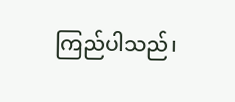ကြည်ပါသည်၊